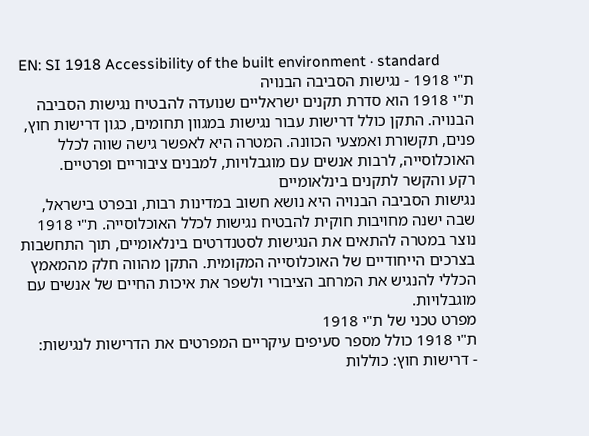EN: SI 1918 Accessibility of the built environment · standard
ת"י 1918 - נגישות הסביבה הבנויה
ת"י 1918 הוא סדרת תקנים ישראליים שנועדה להבטיח נגישות הסביבה הבנויה. התקן כולל דרישות עבור נגישות במגוון תחומים, כגון דרישות חוץ, פנים, תקשורת ואמצעי הכוונה. המטרה היא לאפשר גישה שווה לכלל האוכלוסייה, לרבות אנשים עם מוגבלויות, למבנים ציבוריים ופרטיים.
רקע והקשר לתקנים בינלאומיים
נגישות הסביבה הבנויה היא נושא חשוב במדינות רבות, ובפרט בישראל, שבה ישנה מחויבות חוקית להבטיח נגישות לכלל האוכלוסייה. ת"י 1918 נוצר במטרה להתאים את הנגישות לסטנדרטים בינלאומיים, תוך התחשבות בצרכים הייחודיים של האוכלוסייה המקומית. התקן מהווה חלק מהמאמץ הכללי להנגיש את המרחב הציבורי ולשפר את איכות החיים של אנשים עם מוגבלויות.
מפרט טכני של ת"י 1918
ת"י 1918 כולל מספר סעיפים עיקריים המפרטים את הדרישות לנגישות:
- דרישות חוץ: כוללות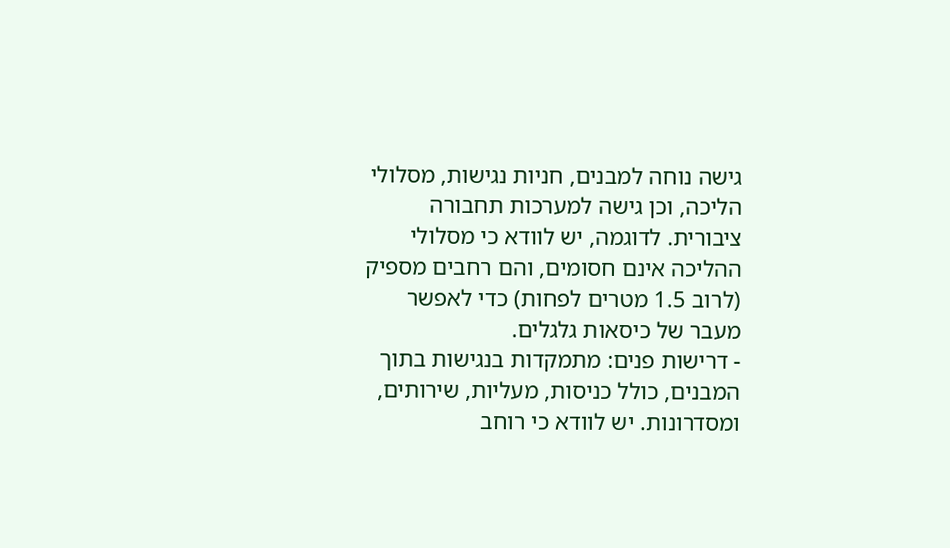גישה נוחה למבנים, חניות נגישות, מסלולי הליכה, וכן גישה למערכות תחבורה ציבורית. לדוגמה, יש לוודא כי מסלולי ההליכה אינם חסומים, והם רחבים מספיק (לרוב 1.5 מטרים לפחות) כדי לאפשר מעבר של כיסאות גלגלים.
- דרישות פנים: מתמקדות בנגישות בתוך המבנים, כולל כניסות, מעליות, שירותים, ומסדרונות. יש לוודא כי רוחב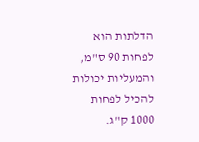הדלתות הוא לפחות 90 ס"מ, והמעליות יכולות להכיל לפחות 1000 ק"ג.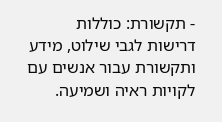- תקשורת: כוללות דרישות לגבי שילוט, מידע ותקשורת עבור אנשים עם לקויות ראיה ושמיעה.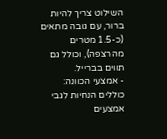השילוט צריך להיות ברור, עם גובה מתאים (כ-1.5 מטרים מהרצפה), וכולל גם תווים בברייל.
- אמצעי הכוונה: כוללים הנחיות לגבי אמצעים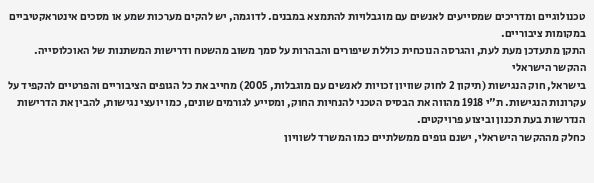טכנולוגיים ומדריכים שמסייעים לאנשים עם מוגבלויות להתמצא במבנים. לדוגמה, יש להקים מערכות שמע או מסכים אינטראקטיביים במקומות ציבוריים.
התקן מתעדכן מעת לעת, והגרסה הנוכחית כוללת שיפורים והבהרות על סמך משוב מהשטח ודרישות המשתנות של האוכלוסייה.
ההקשר הישראלי
בישראל, חוק הנגישות (תיקון 2 לחוק שוויון זכויות לאנשים עם מוגבלות, 2005) מחייב את כל הגופים הציבוריים והפרטיים להקפיד על עקרונות הנגישות. ת"י 1918 מהווה את הבסיס הטכני להנחיות החוק, ומסייע לגורמים שונים, כמו יועצי נגישות, להבין את הדרישות הנדרשות בעת תכנון וביצוע פרויקטים.
כחלק מההקשר הישראלי, ישנם גופים ממשלתיים כמו המשרד לשוויון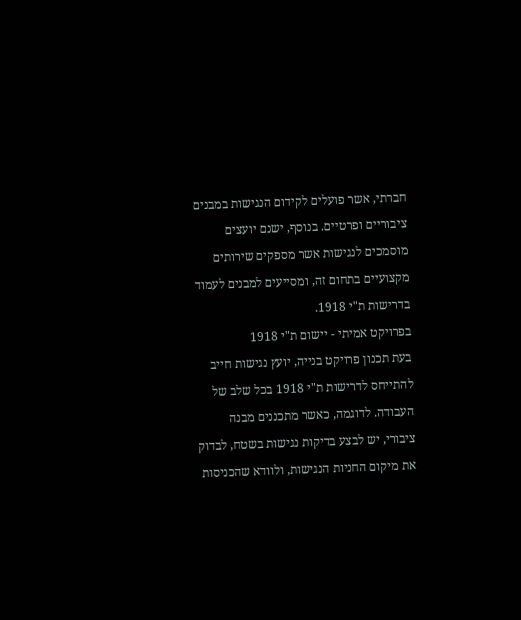חברתי, אשר פועלים לקידום הנגישות במבנים ציבוריים ופרטיים. בנוסף, ישנם יועצים מוסמכים לנגישות אשר מספקים שירותים מקצועיים בתחום זה, ומסייעים למבנים לעמוד בדרישות ת"י 1918.
בפרויקט אמיתי - יישום ת"י 1918
בעת תכנון פרויקט בנייה, יועץ נגישות חייב להתייחס לדרישות ת"י 1918 בכל שלב של העבודה. לדוגמה, כאשר מתכננים מבנה ציבורי, יש לבצע בדיקות נגישות בשטח, לבדוק את מיקום החניות הנגישות, ולוודא שהכניסות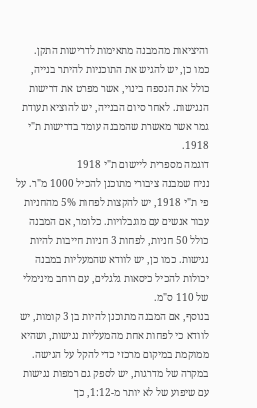והיציאות מהמבנה מתאימות לדרישות התקן.
כמו כן, יש להגיש את התוכניות להיתר בנייה, כולל את הנספח בינוי, אשר מפרט את דרישות הנגישות. לאחר סיום הבנייה, יש להוציא תעודת גמר אשר מאשרת שהמבנה עומד בדרישות ת"י 1918.
דוגמה מספרית ליישום ת"י 1918
נניח שמבנה ציבורי מתוכנן להכיל 1000 מ"ר. על פי ת"י 1918, יש להקצות לפחות 5% מהחניות עבור אנשים עם מוגבלויות. כלומר, אם המבנה כולל 50 חניות, לפחות 3 חניות חייבות להיות נגישות. כמו כן, יש לוודא שהמעליות במבנה יכולות להכיל כיסאות גלגלים, עם רוחב מינימלי של 110 ס"מ.
בנוסף, אם המבנה מתוכנן להיות בן 3 קומות, יש לוודא כי לפחות אחת מהמעליות נגישות, ושהיא ממוקמת במיקום מרכזי כדי להקל על הגישה. במקרה של מדרגות, יש לספק גם רמפות נגישות עם שיפוע של לא יותר מ-1:12, כך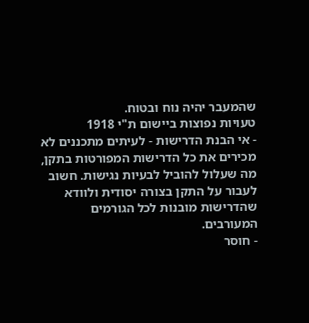שהמעבר יהיה נוח ובטוח.
טעויות נפוצות ביישום ת"י 1918
- אי הבנת הדרישות - לעיתים מתכננים לא מכירים את כל הדרישות המפורטות בתקן, מה שעלול להוביל לבעיות נגישות. חשוב לעבור על התקן בצורה יסודית ולוודא שהדרישות מובנות לכל הגורמים המעורבים.
- חוסר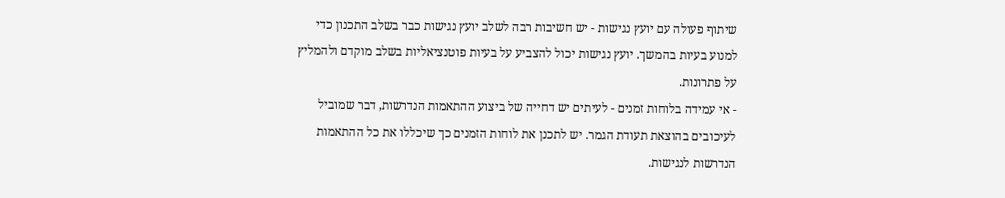שיתוף פעולה עם יועץ נגישות - יש חשיבות רבה לשלב יועץ נגישות כבר בשלב התכנון כדי למנוע בעיות בהמשך. יועץ נגישות יכול להצביע על בעיות פוטנציאליות בשלב מוקדם ולהמליץ על פתרונות.
- אי עמידה בלוחות זמנים - לעיתים יש דחייה של ביצוע ההתאמות הנדרשות, דבר שמוביל לעיכובים בהוצאת תעודת הגמר. יש לתכנן את לוחות הזמנים כך שיכללו את כל ההתאמות הנדרשות לנגישות.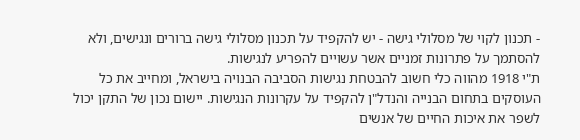- תכנון לקוי של מסלולי גישה - יש להקפיד על תכנון מסלולי גישה ברורים ונגישים, ולא להסתמך על פתרונות זמניים אשר עשויים להפריע לנגישות.
ת"י 1918 מהווה כלי חשוב להבטחת נגישות הסביבה הבנויה בישראל, ומחייב את כל העוסקים בתחום הבנייה והנדל"ן להקפיד על עקרונות הנגישות. יישום נכון של התקן יכול לשפר את איכות החיים של אנשים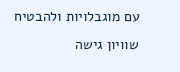עם מוגבלויות ולהבטיח שוויון גישה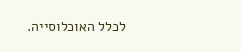לכלל האוכלוסייה.